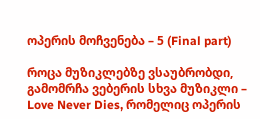ოპერის მოჩვენება – 5 (Final part)

როცა მუზიკლებზე ვსაუბრობდი, გამომრჩა ვებერის სხვა მუზიკლი – Love Never Dies, რომელიც ოპერის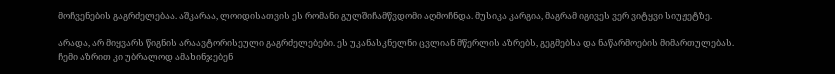მოჩვენების გაგრძელებაა. აშკარაა, ლოიდისათვის ეს რომანი გულშიჩამწვდომი აღმოჩნდა. მუსიკა კარგია, მაგრამ იგივეს ვერ ვიტყვი სიუჟეტზე.

არადა, არ მიყვარს წიგნის არაავტორისეული გაგრძელებები. ეს უკანასკნელნი ცვლიან მწერლის აზრებს, გეგმებსა და ნაწარმოების მიმართულებას. ჩემი აზრით კი უბრალოდ ამახინჯებენ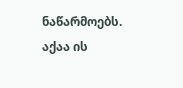ნაწარმოებს.
აქაა ის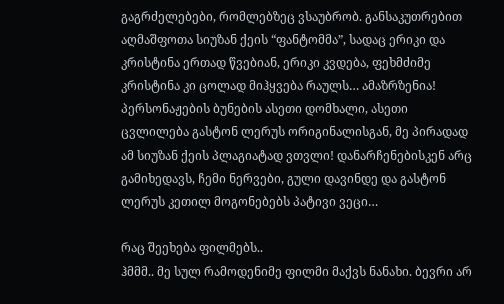გაგრძელებები, რომლებზეც ვსაუბრობ. განსაკუთრებით აღმაშფოთა სიუზან ქეის “ფანტომმა”, სადაც ერიკი და კრისტინა ერთად წვებიან, ერიკი კვდება, ფეხმძიმე კრისტინა კი ცოლად მიჰყვება რაულს… ამაზრზენია! პერსონაჟების ბუნების ასეთი დომხალი, ასეთი ცვლილება გასტონ ლერუს ორიგინალისგან, მე პირადად ამ სიუზან ქეის პლაგიატად ვთვლი! დანარჩენებისკენ არც გამიხედავს, ჩემი ნერვები, გული დავინდე და გასტონ ლერუს კეთილ მოგონებებს პატივი ვეცი…

რაც შეეხება ფილმებს..
ჰმმმ.. მე სულ რამოდენიმე ფილმი მაქვს ნანახი. ბევრი არ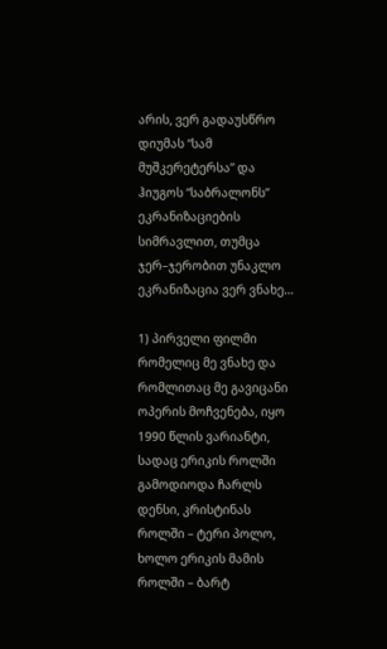არის, ვერ გადაუსწრო დიუმას “სამ მუშკერეტერსა” და ჰიუგოს “საბრალონს” ეკრანიზაციების სიმრავლით, თუმცა ჯერ–ჯერობით უნაკლო ეკრანიზაცია ვერ ვნახე…

1) პირველი ფილმი რომელიც მე ვნახე და რომლითაც მე გავიცანი ოპერის მოჩვენება, იყო 1990 წლის ვარიანტი, სადაც ერიკის როლში გამოდიოდა ჩარლს დენსი, კრისტინას როლში – ტერი პოლო, ხოლო ერიკის მამის როლში – ბარტ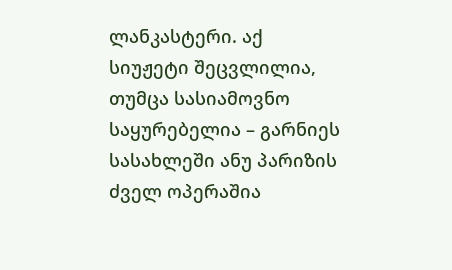ლანკასტერი. აქ სიუჟეტი შეცვლილია, თუმცა სასიამოვნო საყურებელია – გარნიეს სასახლეში ანუ პარიზის ძველ ოპერაშია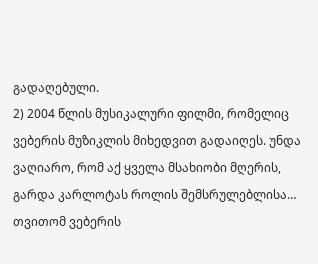გადაღებული.
2) 2004 წლის მუსიკალური ფილმი, რომელიც ვებერის მუზიკლის მიხედვით გადაიღეს. უნდა ვაღიარო, რომ აქ ყველა მსახიობი მღერის, გარდა კარლოტას როლის შემსრულებლისა… თვითომ ვებერის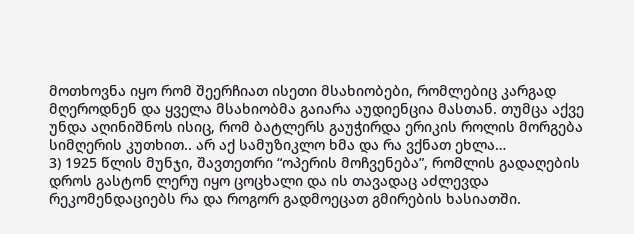მოთხოვნა იყო რომ შეერჩიათ ისეთი მსახიობები, რომლებიც კარგად მღეროდნენ და ყველა მსახიობმა გაიარა აუდიენცია მასთან. თუმცა აქვე უნდა აღინიშნოს ისიც, რომ ბატლერს გაუჭირდა ერიკის როლის მორგება სიმღერის კუთხით.. არ აქ სამუზიკლო ხმა და რა ვქნათ ეხლა…
3) 1925 წლის მუნჯი, შავთეთრი “ოპერის მოჩვენება”, რომლის გადაღების დროს გასტონ ლერუ იყო ცოცხალი და ის თავადაც აძლევდა რეკომენდაციებს რა და როგორ გადმოეცათ გმირების ხასიათში.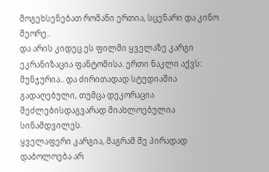მოგეხსენებათ რომანი ერთია, სცენარი და კინო მეორე..
და არის კიდეც ეს ფილმი ყველაზე კარგი ეკრანიზაცია ფანტომისა. ერთი ნაკლი აქვს: მუნჯურია.. და ძირითადად სტუდიაშია გადაღებული, თუმცა დეკორაცია შეძლებისდაგვარად მიახლოებულია სინამდვილეს.
ყველაფერი კარგია, მაგრამ მე პირადად დაბოლოება არ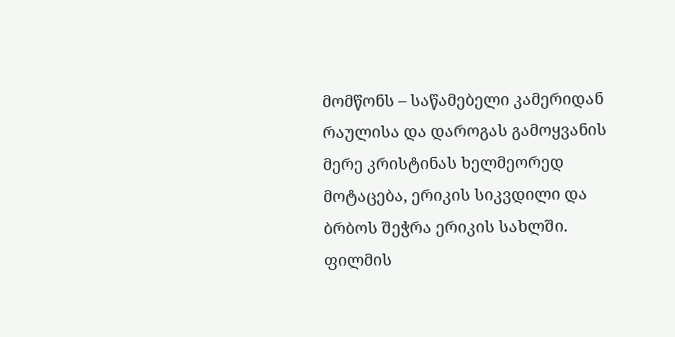მომწონს – საწამებელი კამერიდან რაულისა და დაროგას გამოყვანის მერე კრისტინას ხელმეორედ მოტაცება, ერიკის სიკვდილი და ბრბოს შეჭრა ერიკის სახლში.
ფილმის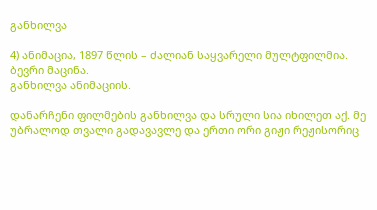განხილვა

4) ანიმაცია, 1897 წლის – ძალიან საყვარელი მულტფილმია. ბევრი მაცინა.
განხილვა ანიმაციის.

დანარჩენი ფილმების განხილვა და სრული სია იხილეთ აქ. მე უბრალოდ თვალი გადავავლე და ერთი ორი გიჟი რეჟისორიც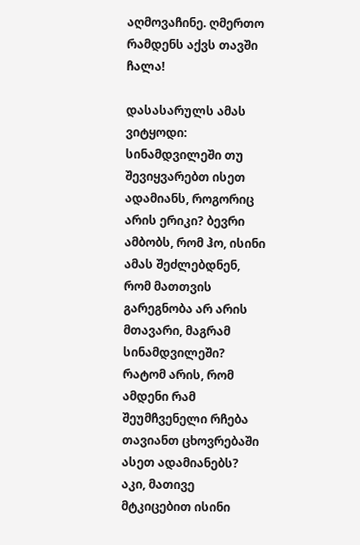აღმოვაჩინე. ღმერთო რამდენს აქვს თავში ჩალა!

დასასარულს ამას ვიტყოდი:
სინამდვილეში თუ შევიყვარებთ ისეთ ადამიანს, როგორიც არის ერიკი? ბევრი ამბობს, რომ ჰო, ისინი ამას შეძლებდნენ, რომ მათთვის გარეგნობა არ არის მთავარი, მაგრამ სინამდვილეში? რატომ არის, რომ ამდენი რამ შეუმჩვენელი რჩება თავიანთ ცხოვრებაში ასეთ ადამიანებს? აკი, მათივე მტკიცებით ისინი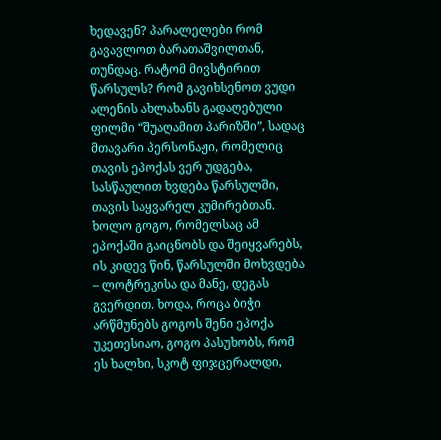ხედავენ? პარალელები რომ გავავლოთ ბარათაშვილთან, თუნდაც. რატომ მივსტირით წარსულს? რომ გავიხსენოთ ვუდი ალენის ახლახანს გადაღებული ფილმი “შუაღამით პარიზში”, სადაც მთავარი პერსონაჟი, რომელიც თავის ეპოქას ვერ უდგება, სასწაულით ხვდება წარსულში, თავის საყვარელ კუმირებთან. ხოლო გოგო, რომელსაც ამ ეპოქაში გაიცნობს და შეიყვარებს, ის კიდევ წინ, წარსულში მოხვდება – ლოტრეკისა და მანე, დეგას გვერდით. ხოდა, როცა ბიჭი არწმუნებს გოგოს შენი ეპოქა უკეთესიაო, გოგო პასუხობს, რომ ეს ხალხი, სკოტ ფიჯცერალდი,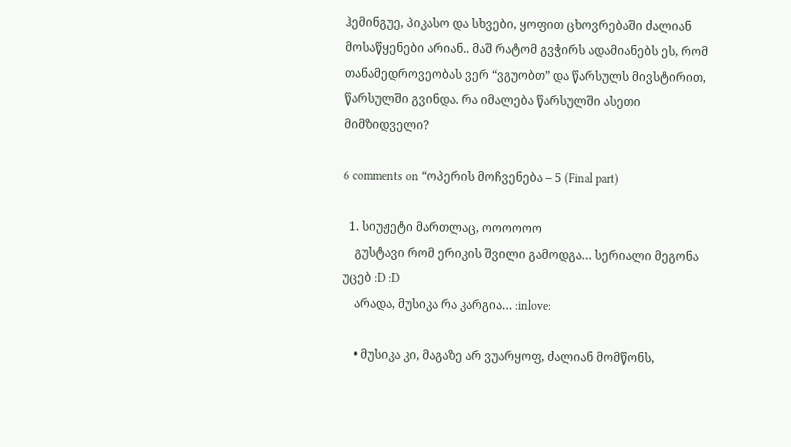ჰემინგუე, პიკასო და სხვები, ყოფით ცხოვრებაში ძალიან მოსაწყენები არიან.. მაშ რატომ გვჭირს ადამიანებს ეს, რომ თანამედროვეობას ვერ “ვგუობთ” და წარსულს მივსტირით, წარსულში გვინდა. რა იმალება წარსულში ასეთი მიმზიდველი?

6 comments on “ოპერის მოჩვენება – 5 (Final part)

  1. სიუჟეტი მართლაც, ოოოოოო
    გუსტავი რომ ერიკის შვილი გამოდგა… სერიალი მეგონა უცებ :D :D
    არადა, მუსიკა რა კარგია… :inlove:

    • მუსიკა კი, მაგაზე არ ვუარყოფ, ძალიან მომწონს,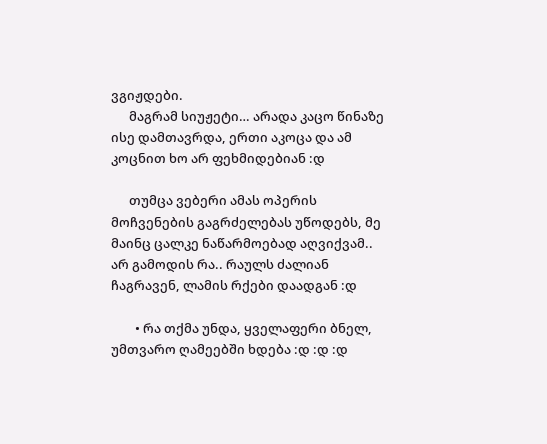ვგიჟდები.
      მაგრამ სიუჟეტი… არადა კაცო წინაზე ისე დამთავრდა, ერთი აკოცა და ამ კოცნით ხო არ ფეხმიდებიან :დ

      თუმცა ვებერი ამას ოპერის მოჩვენების გაგრძელებას უწოდებს, მე მაინც ცალკე ნაწარმოებად აღვიქვამ.. არ გამოდის რა.. რაულს ძალიან ჩაგრავენ, ლამის რქები დაადგან :დ

        • რა თქმა უნდა, ყველაფერი ბნელ, უმთვარო ღამეებში ხდება :დ :დ :დ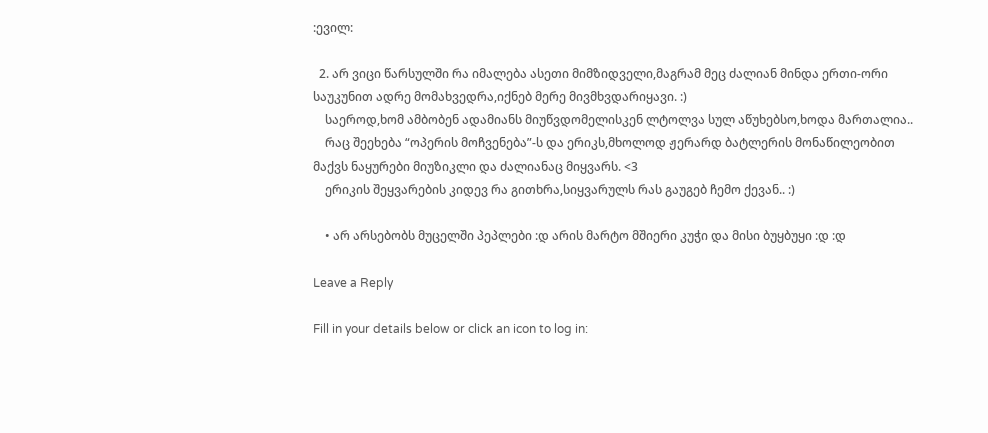:ევილ:

  2. არ ვიცი წარსულში რა იმალება ასეთი მიმზიდველი,მაგრამ მეც ძალიან მინდა ერთი-ორი საუკუნით ადრე მომახვედრა,იქნებ მერე მივმხვდარიყავი. :)
    საეროდ,ხომ ამბობენ ადამიანს მიუწვდომელისკენ ლტოლვა სულ აწუხებსო,ხოდა მართალია..
    რაც შეეხება “ოპერის მოჩვენება”-ს და ერიკს,მხოლოდ ჟერარდ ბატლერის მონაწილეობით მაქვს ნაყურები მიუზიკლი და ძალიანაც მიყვარს. <3
    ერიკის შეყვარების კიდევ რა გითხრა,სიყვარულს რას გაუგებ ჩემო ქევან.. :)

    • არ არსებობს მუცელში პეპლები :დ არის მარტო მშიერი კუჭი და მისი ბუყბუყი :დ :დ

Leave a Reply

Fill in your details below or click an icon to log in: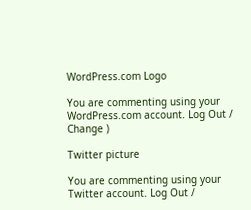WordPress.com Logo

You are commenting using your WordPress.com account. Log Out / Change )

Twitter picture

You are commenting using your Twitter account. Log Out /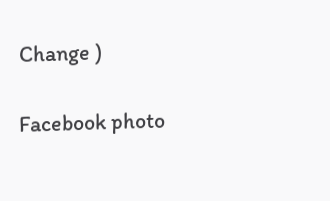Change )

Facebook photo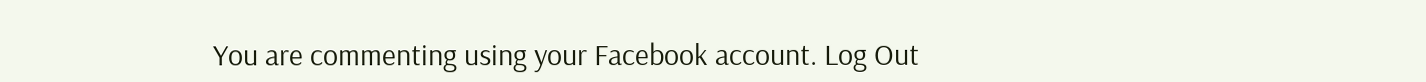You are commenting using your Facebook account. Log Out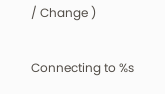/ Change )

Connecting to %s